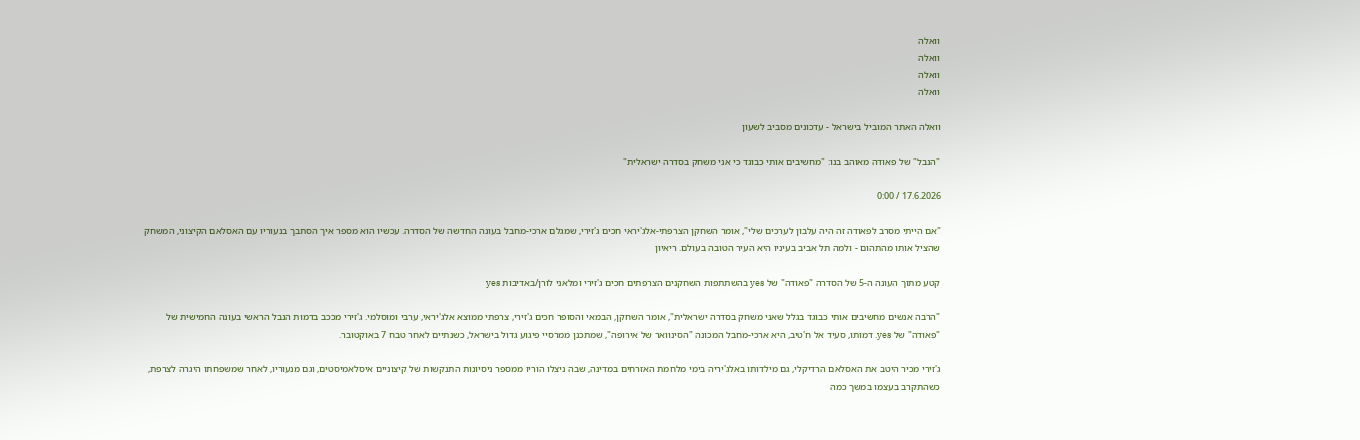וואלה
וואלה
וואלה
וואלה

וואלה האתר המוביל בישראל - עדכונים מסביב לשעון

"הנבל" של פאודה מאוהב בנו: "מחשיבים אותי כבוגד כי אני משחק בסדרה ישראלית"

17.6.2026 / 0:00

"אם הייתי מסרב לפאודה זה היה עלבון לערכים שלי", אומר השחקן הצרפתי-אלג'יראי חכים ג'זירי, שמגלם ארכי-מחבל בעונה החדשה של הסדרה. עכשיו הוא מספר איך הסתבך בנעוריו עם האסלאם הקיצוני, המשחק שהציל אותו מהתהום - ולמה תל אביב בעיניו היא העיר הטובה בעולם. ריאיון

קטע מתוך העונה ה-5 של הסדרה "פאודה" של yes בהשתתפות השחקנים הצרפתים חכים ג'זירי ומלאני לורן/באדיבות yes

"הרבה אנשים מחשיבים אותי כבוגד בגלל שאני משחק בסדרה ישראלית", אומר השחקן, הבמאי והסופר חכים ג'זירי, צרפתי ממוצא אלג'יראי, ערבי ומוסלמי. ג'זירי מככב בדמות הנבל הראשי בעונה החמישית של "פאודה" של yes. דמותו, סעיד אל ח'טיב, היא ארכי-מחבל המכונה "הסינוואר של אירופה", שמתכנן ממרסיי פיגוע גדול בישראל, כשנתיים לאחר טבח 7 באוקטובר.

ג'זירי מכיר היטב את האסלאם הרדיקלי, גם מילדותו באלג'יריה בימי מלחמת האזרחים במדינה, שבה ניצלו הוריו ממספר ניסיונות התנקשות של קיצוניים איסלאמיסטים, וגם מנעוריו, לאחר שמשפחתו היגרה לצרפת, כשהתקרב בעצמו במשך כמה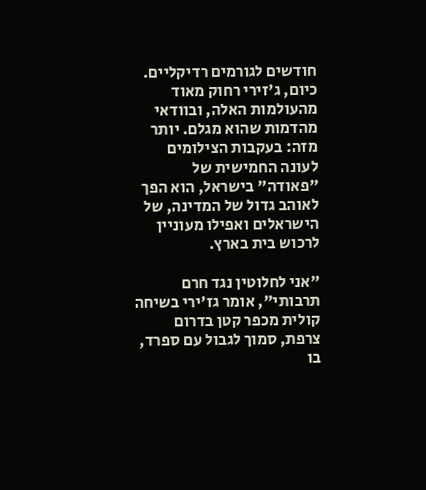חודשים לגורמים רדיקליים. כיום, ג'זירי רחוק מאוד מהעולמות האלה, ובוודאי מהדמות שהוא מגלם. יותר מזה: בעקבות הצילומים לעונה החמישית של "פאודה" בישראל, הוא הפך לאוהב גדול של המדינה, של הישראלים ואפילו מעוניין לרכוש בית בארץ.

"אני לחלוטין נגד חרם תרבותי", אומר גז'ירי בשיחה קולית מכפר קטן בדרום צרפת, סמוך לגבול עם ספרד, בו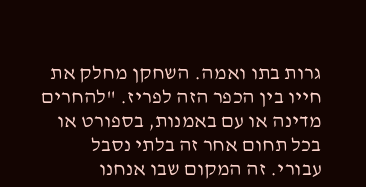גרות בתו ואמה. השחקן מחלק את חייו בין הכפר הזה לפריז. "להחרים מדינה או עם באמנות, בספורט או בכל תחום אחר זה בלתי נסבל עבורי. זה המקום שבו אנחנו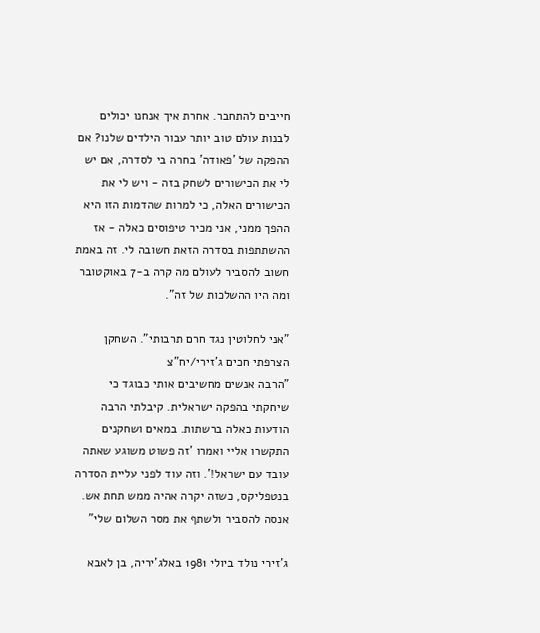חייבים להתחבר. אחרת איך אנחנו יכולים לבנות עולם טוב יותר עבור הילדים שלנו? אם ההפקה של 'פאודה' בחרה בי לסדרה, אם יש לי את הכישורים לשחק בזה - ויש לי את הכישורים האלה, כי למרות שהדמות הזו היא ההפך ממני, אני מכיר טיפוסים כאלה - אז ההשתתפות בסדרה הזאת חשובה לי. זה באמת חשוב להסביר לעולם מה קרה ב-7 באוקטובר ומה היו ההשלכות של זה".

"אני לחלוטין נגד חרם תרבותי". השחקן הצרפתי חכים ג'זירי/יח"צ
"הרבה אנשים מחשיבים אותי כבוגד כי שיחקתי בהפקה ישראלית. קיבלתי הרבה הודעות כאלה ברשתות. במאים ושחקנים התקשרו אליי ואמרו 'זה פשוט משוגע שאתה עובד עם ישראל!'. וזה עוד לפני עליית הסדרה בנטפליקס, כשזה יקרה אהיה ממש תחת אש. אנסה להסביר ולשתף את מסר השלום שלי"

ג'זירי נולד ביולי 1981 באלג'יריה, בן לאבא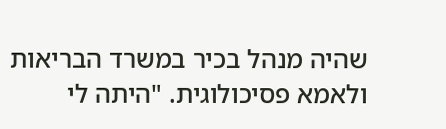שהיה מנהל בכיר במשרד הבריאות ולאמא פסיכולוגית. "היתה לי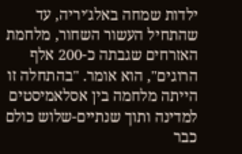ילדות שמחה באלג'יריה, עד שהתחיל העשור השחור, מלחמת האזרחים שגבתה כ-200 אלף הרוגים", הוא אומר. "בהתחלה זו הייתה מלחמה בין אסלאמיסטים למדינה ותוך שנתיים-שלוש כולם כבר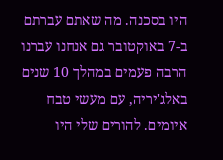היו בסכנה. מה שאתם עברתם ב-7 באוקטובר גם אנחנו עברנו הרבה פעמים במהלך 10 שנים באלג'יריה, עם מעשי טבח איומים. להורים שלי היו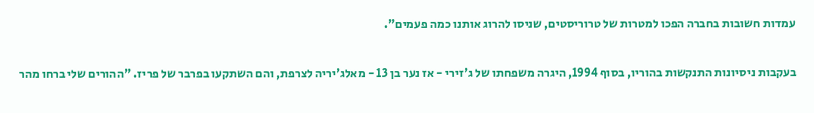עמדות חשובות בחברה הפכו למטרות של טרוריסטים, שניסו להרוג אותנו כמה פעמים".

בעקבות ניסיונות התנקשות בהוריו, בסוף 1994, היגרה משפחתו של ג'זירי - אז נער בן 13 - מאלג'יריה לצרפת, והם השתקעו בפרבר של פריז. "ההורים שלי ברחו מהר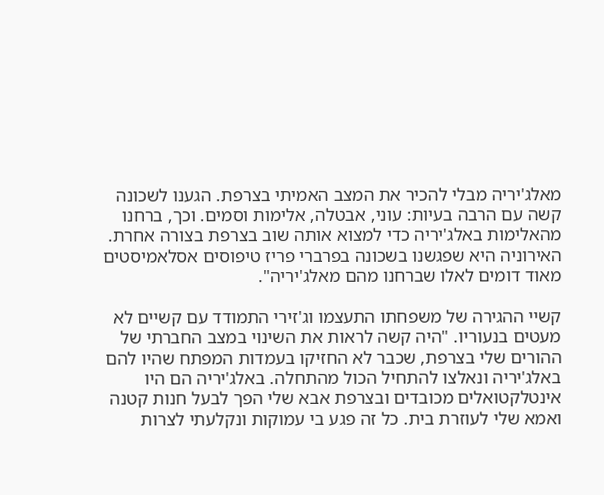מאלג'יריה מבלי להכיר את המצב האמיתי בצרפת. הגענו לשכונה קשה עם הרבה בעיות: עוני, אבטלה, אלימות וסמים. וכך, ברחנו מהאלימות באלג'יריה כדי למצוא אותה שוב בצרפת בצורה אחרת. האירוניה היא שפגשנו בשכונה בפרברי פריז טיפוסים אסלאמיסטים מאוד דומים לאלו שברחנו מהם מאלג'יריה".

קשיי ההגירה של משפחתו התעצמו וג'זירי התמודד עם קשיים לא מעטים בנעוריו. "היה קשה לראות את השינוי במצב החברתי של ההורים שלי בצרפת, שכבר לא החזיקו בעמדות המפתח שהיו להם באלג'יריה ונאלצו להתחיל הכול מהתחלה. באלג'יריה הם היו אינטלקטואלים מכובדים ובצרפת אבא שלי הפך לבעל חנות קטנה ואמא שלי לעוזרת בית. כל זה פגע בי עמוקות ונקלעתי לצרות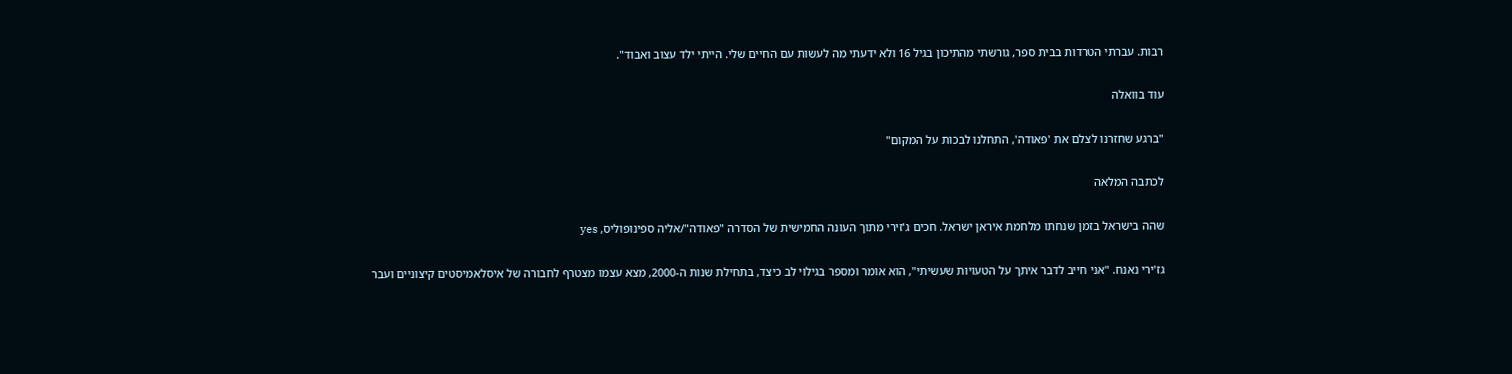רבות. עברתי הטרדות בבית ספר, גורשתי מהתיכון בגיל 16 ולא ידעתי מה לעשות עם החיים שלי. הייתי ילד עצוב ואבוד".

עוד בוואלה

"ברגע שחזרנו לצלם את 'פאודה', התחלנו לבכות על המקום"

לכתבה המלאה

שהה בישראל בזמן שנחתו מלחמת איראן ישראל. חכים ג'זירי מתוך העונה החמישית של הסדרה "פאודה"/אליה ספינופוליס, yes

גז'ירי נאנח. "אני חייב לדבר איתך על הטעויות שעשיתי", הוא אומר ומספר בגילוי לב כיצד, בתחילת שנות ה-2000, מצא עצמו מצטרף לחבורה של איסלאמיסטים קיצוניים ועבר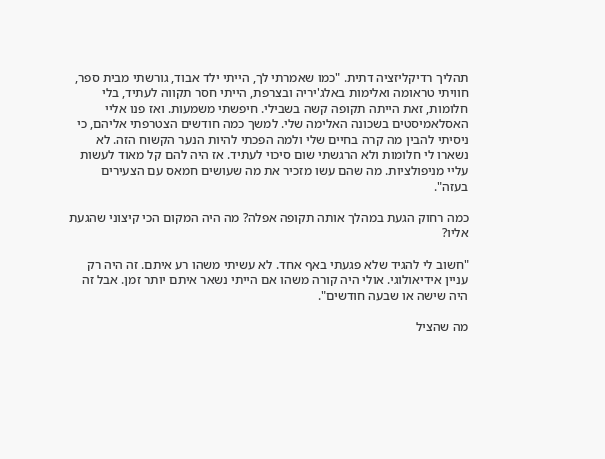תהליך רדיקליזציה דתית. "כמו שאמרתי לך, הייתי ילד אבוד, גורשתי מבית ספר, חוויתי טראומה ואלימות באלג'יריה ובצרפת, הייתי חסר תקווה לעתיד, בלי חלומות, זאת הייתה תקופה קשה בשבילי. חיפשתי משמעות. ואז פנו אליי האסלאמיסטים בשכונה האלימה שלי. למשך כמה חודשים הצטרפתי אליהם, כי ניסיתי להבין מה קרה בחיים שלי ולמה הפכתי להיות הנער הקשוח הזה. לא נשארו לי חלומות ולא הרגשתי שום סיכוי לעתיד. אז היה להם קל מאוד לעשות עליי מניפולציות. מה שהם עשו מזכיר את מה שעושים חמאס עם הצעירים בעזה".

כמה רחוק הגעת במהלך אותה תקופה אפלה? מה היה המקום הכי קיצוני שהגעת אליו?

"חשוב לי להגיד שלא פגעתי באף אחד. לא עשיתי משהו רע איתם. זה היה רק עניין אידיאולוגי. אולי היה קורה משהו אם הייתי נשאר איתם יותר זמן. אבל זה היה שישה או שבעה חודשים".

מה שהציל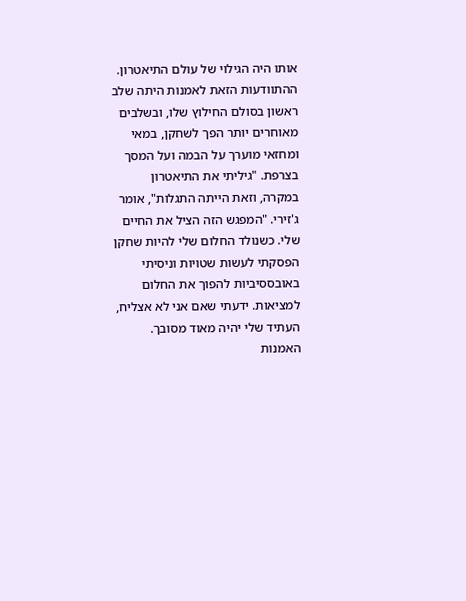אותו היה הגילוי של עולם התיאטרון. ההתוודעות הזאת לאמנות היתה שלב ראשון בסולם החילוץ שלו, ובשלבים מאוחרים יותר הפך לשחקן, במאי ומחזאי מוערך על הבמה ועל המסך בצרפת. "גיליתי את התיאטרון במקרה, וזאת הייתה התגלות", אומר ג'זירי. "המפגש הזה הציל את החיים שלי. כשנולד החלום שלי להיות שחקן הפסקתי לעשות שטויות וניסיתי באובססיביות להפוך את החלום למציאות. ידעתי שאם אני לא אצליח, העתיד שלי יהיה מאוד מסובך. האמנות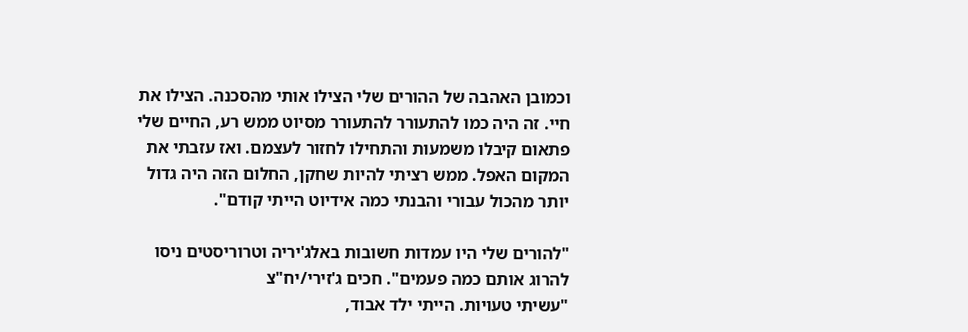וכמובן האהבה של ההורים שלי הצילו אותי מהסכנה. הצילו את חיי. זה היה כמו להתעורר להתעורר מסיוט ממש רע, החיים שלי פתאום קיבלו משמעות והתחילו לחזור לעצמם. ואז עזבתי את המקום האפל. ממש רציתי להיות שחקן, החלום הזה היה גדול יותר מהכול עבורי והבנתי כמה אידיוט הייתי קודם".

"להורים שלי היו עמדות חשובות באלג'יריה וטרוריסטים ניסו להרוג אותם כמה פעמים". חכים ג'זירי/יח"צ
"עשיתי טעויות. הייתי ילד אבוד,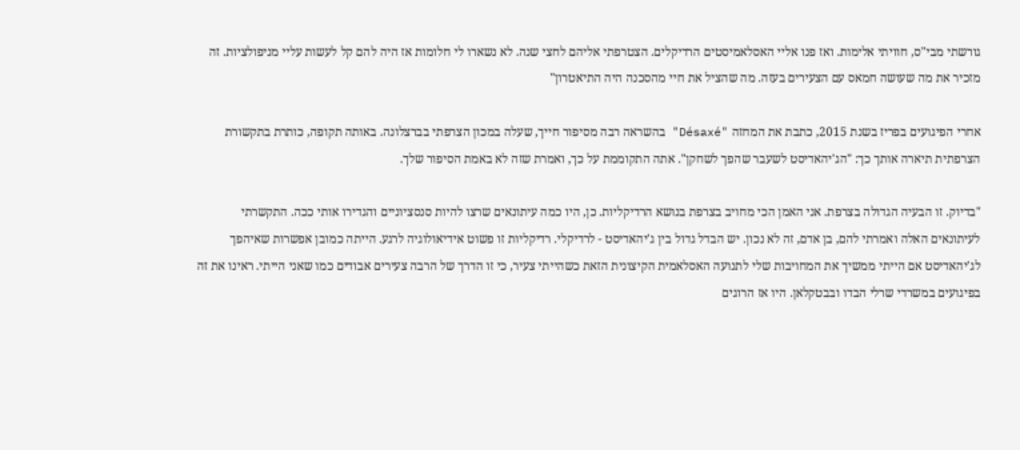גורשתי מבי"ס, חוויתי אלימות. ואז פנו אליי האסלאמיסטים הרדיקלים. הצטרפתי אליהם לחצי שנה. לא נשארו לי חלומות אז היה להם קל לעשות עליי מניפולציות. זה מזכיר את מה שעושה חמאס עם הצעירים בעזה. מה שהציל את חיי מהסכנה היה התיאטרון"

אחרי הפיגועים בפריז בשנת 2015, כתבת את המחזה "Désaxé" בהשראה רבה מסיפור חייך, שעלה במכון הצרפתי בברצלונה. באותה תקופה, כותרת בתקשורת הצרפתית תיארה אותך כך: "הג'יהאדיסט לשעבר שהפך לשחקן". אתה התקוממת על כך, ואמרת שזה לא באמת הסיפור שלך.

"בדיוק. זו הבעיה הגדולה בצרפת. אני האמן הכי מחויב בצרפת בנושא הרדיקליות. כן, היו כמה עיתונאים שרצו להיות סנסציוניים והגדירו אותי ככה. התקשרתי לעיתונאים האלה ואמרתי להם, בן אדם, זה לא נכון. יש הבדל גדול בין ג'יהאדיסט - לרדיקלי. רדיקליות זו פשוט אידיאולוגיה לרגע. הייתה כמובן אפשרות שאיהפך לג'יהאדיסט אם הייתי ממשיך את המחויבות שלי לתנועה האסלאמית הקיצונית הזאת כשהייתי צעיר, כי זו הדרך של הרבה צעירים אבודים כמו שאני הייתי. ראינו את זה בפיגועים במשרדי שרלי הבדו ובבטקלאן. היו אז הרוגים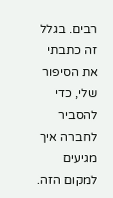רבים. בגלל זה כתבתי את הסיפור שלי, כדי להסביר לחברה איך מגיעים למקום הזה.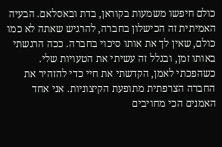כולם חיפשו משמעות בקוראן, בדת ובאסלאם. הבעיה האמיתית זה הכישלון בחברה, להרגיש שאתה לא כמו כולם, שאין לך את אותו סיכוי בחברה. ככה הרגשתי באותו זמן, ובגלל זה עשיתי את הטעויות שלי. כשהפכתי לאמן, הקדשתי את חיי כדי להזהיר את החברה הצרפתית מתופעת הקיצוניות. אני אחד האמנים הכי מחויבים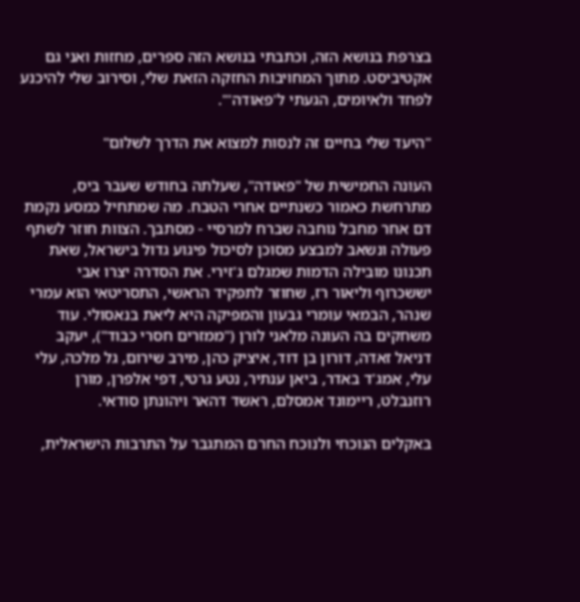בצרפת בנושא הזה, וכתבתי בנושא הזה ספרים, מחזות ואני גם אקטיביסט. מתוך המחויבות החזקה הזאת שלי, וסירוב שלי להיכנע לפחד ולאיומים, הגעתי ל'פאודה'".

"היעד שלי בחיים זה לנסות למצוא את הדרך לשלום"

העונה החמישית של "פאודה", שעלתה בחודש שעבר ביס, מתרחשת כאמור כשנתיים אחרי הטבח. מה שמתחיל כמסע נקמת דם אחר מחבל נוחבה שברח למרסיי - מסתבך. הצוות חוזר לשתף פעולה ונשאב למבצע מסוכן לסיכול פיגוע גדול בישראל, שאת תכנונו מובילה הדמות שמגלם ג'זירי. את הסדרה יצרו אבי יששכרוף וליאור רז, שחוזר לתפקיד הראשי, התסריטאי הוא עמרי שנהר, הבמאי עומרי גבעון והמפיקה היא ליאת בנאסולי. עוד משחקים בה העונה מלאני לורן ("ממזרים חסרי כבוד"), יעקב דניאל זאדה, דורון בן דוד, איציק כהן, מירב שירום, גל מלכה, עלי עלי, אמג'ד באדר, ביאן ענתיר, נטע גרטי, דפי אלפרן, מורן רוזנבלט, ריימונד אמסלם, ראשד דהאר ויהונתן סודאי.

באקלים הנוכחי ולנוכח החרם המתגבר על התרבות הישראלית,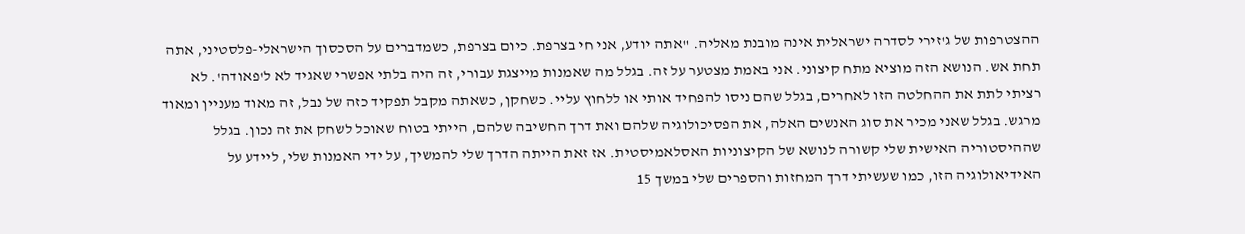ההצטרפות של ג'זירי לסדרה ישראלית אינה מובנת מאליה. "אתה יודע, אני חי בצרפת. כיום בצרפת, כשמדברים על הסכסוך הישראלי-פלסטיני, אתה תחת אש. הנושא הזה מוציא מתח קיצוני. אני באמת מצטער על זה. בגלל מה שאמנות מייצגת עבורי, זה היה בלתי אפשרי שאגיד לא ל'פאודה'. לא רציתי לתת את ההחלטה הזו לאחרים, בגלל שהם ניסו להפחיד אותי או ללחוץ עליי. כשחקן, כשאתה מקבל תפקיד כזה של נבל, זה מאוד מעניין ומאוד מרגש. בגלל שאני מכיר את סוג האנשים האלה, את הפסיכולוגיה שלהם ואת דרך החשיבה שלהם, הייתי בטוח שאוכל לשחק את זה נכון. בגלל שההיסטוריה האישית שלי קשורה לנושא של הקיצוניות האסלאמיסטית. אז זאת הייתה הדרך שלי להמשיך, על ידי האמנות שלי, ליידע על האידיאולוגיה הזו, כמו שעשיתי דרך המחזות והספרים שלי במשך 15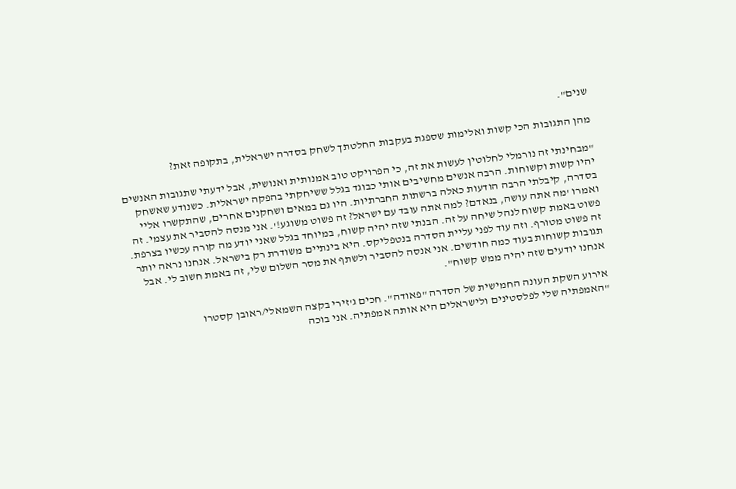שנים".

מהן התגובות הכי קשות ואלימות שספגת בעקבות החלטתך לשחק בסדרה ישראלית, בתקופה זאת?

"מבחינתי זה נורמלי לחלוטין לעשות את זה, כי הפרויקט טוב אמנותית ואנושית, אבל ידעתי שתגובות האנשים יהיו קשות וקשוחות. הרבה אנשים מחשיבים אותי כבוגד בגלל ששיחקתי בהפקה ישראלית. כשנודע שאשחק בסדרה, קיבלתי הרבה הודעות כאלה ברשתות החברתיות. היו גם במאים ושחקנים אחרים, שהתקשרו אליי ואמרו 'מה אתה עושה, בנאדם? למה אתה עובד עם ישראל? זה פשוט משוגע!'. אני מנסה להסביר את עצמי. זה פשוט באמת קשוח לנהל שיחה על זה. הבנתי שזה יהיה קשוח, במיוחד בגלל שאני יודע מה קורה עכשיו בצרפת. זה פשוט מטורף. וזה עוד לפני עליית הסדרה בנטפליקס. היא בינתיים משודרת רק בישראל. אנחנו נראה יותר תגובות קשוחות בעוד כמה חודשים. אני אנסה להסביר ולשתף את מסר השלום שלי, זה באמת חשוב לי. אבל אנחנו יודעים שזה יהיה ממש קשוח".

אירוע השקת העונה החמישית של הסדרה "פאודה". חכים ג'זירי בקצה השמאלי/ראובן קסטרו
"האמפתיה שלי לפלסטינים ולישראלים היא אותה אמפתיה. אני בוכה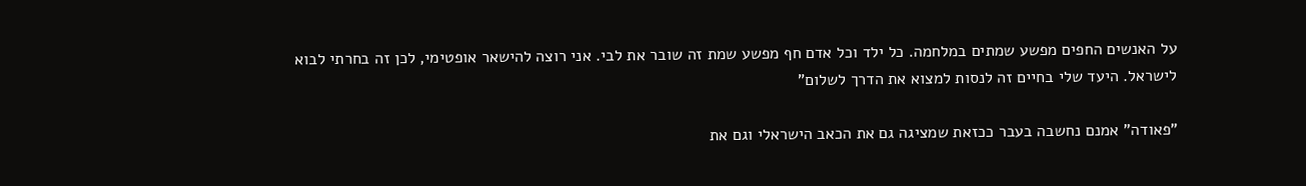על האנשים החפים מפשע שמתים במלחמה. כל ילד וכל אדם חף מפשע שמת זה שובר את לבי. אני רוצה להישאר אופטימי, לכן זה בחרתי לבוא לישראל. היעד שלי בחיים זה לנסות למצוא את הדרך לשלום"

"פאודה" אמנם נחשבה בעבר ככזאת שמציגה גם את הכאב הישראלי וגם את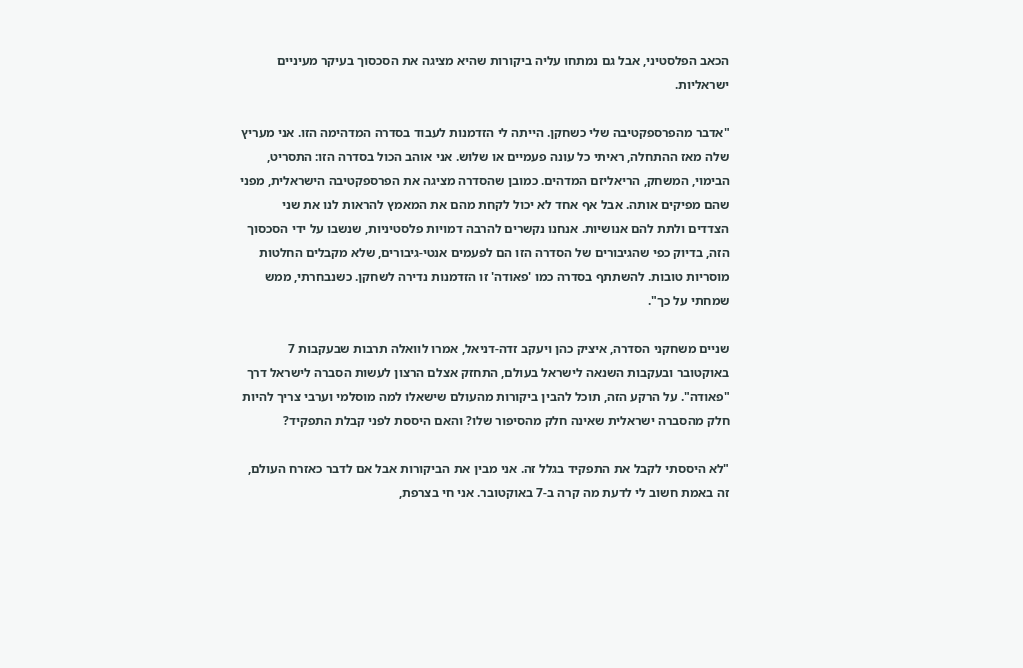הכאב הפלסטיני, אבל גם נמתחו עליה ביקורות שהיא מציגה את הסכסוך בעיקר מעיניים ישראליות.

"אדבר מהפרספקטיבה שלי כשחקן. הייתה לי הזדמנות לעבוד בסדרה המדהימה הזו. אני מעריץ שלה מאז ההתחלה, ראיתי כל עונה פעמיים או שלוש. אני אוהב הכול בסדרה הזו: התסריט, הבימוי, המשחק, הריאליזם המדהים. כמובן שהסדרה מציגה את הפרספקטיבה הישראלית, מפני שהם מפיקים אותה. אבל אף אחד לא יכול לקחת מהם את המאמץ להראות לנו את שני הצדדים ולתת להם אנושיות. אנחנו נקשרים להרבה דמויות פלסטיניות, שנשבו על ידי הסכסוך הזה, בדיוק כפי שהגיבורים של הסדרה הזו הם לפעמים אנטי-גיבורים, שלא מקבלים החלטות מוסריות טובות. להשתתף בסדרה כמו 'פאודה' זו הזדמנות נדירה לשחקן. כשנבחרתי, ממש שמחתי על כך".

שניים משחקני הסדרה, איציק כהן ויעקב זדה-דניאל, אמרו לוואלה תרבות שבעקבות 7 באוקטובר ובעקבות השנאה לישראל בעולם, התחזק אצלם הרצון לעשות הסברה לישראל דרך "פאודה". על הרקע הזה, תוכל להבין ביקורות מהעולם שישאלו למה מוסלמי וערבי צריך להיות חלק מהסברה ישראלית שאינה חלק מהסיפור שלו? והאם היססת לפני קבלת התפקיד?

"לא היססתי לקבל את התפקיד בגלל זה. אני מבין את הביקורות אבל אם לדבר כאזרח העולם, זה באמת חשוב לי לדעת מה קרה ב-7 באוקטובר. אני חי בצרפת,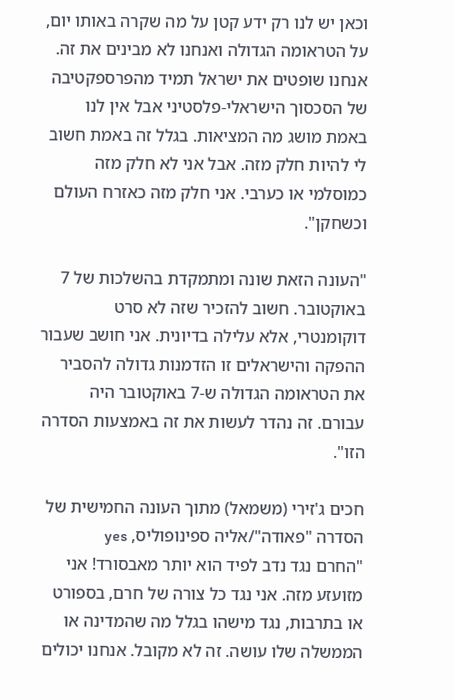וכאן יש לנו רק ידע קטן על מה שקרה באותו יום, על הטראומה הגדולה ואנחנו לא מבינים את זה. אנחנו שופטים את ישראל תמיד מהפרספקטיבה של הסכסוך הישראלי-פלסטיני אבל אין לנו באמת מושג מה המציאות. בגלל זה באמת חשוב לי להיות חלק מזה. אבל אני לא חלק מזה כמוסלמי או כערבי. אני חלק מזה כאזרח העולם וכשחקן".

"העונה הזאת שונה ומתמקדת בהשלכות של 7 באוקטובר. חשוב להזכיר שזה לא סרט דוקומנטרי, אלא עלילה בדיונית. אני חושב שעבור ההפקה והישראלים זו הזדמנות גדולה להסביר את הטראומה הגדולה ש-7 באוקטובר היה עבורם. זה נהדר לעשות את זה באמצעות הסדרה הזו".

חכים ג'זירי (משמאל) מתוך העונה החמישית של הסדרה "פאודה"/אליה ספינופוליס, yes
"החרם נגד נדב לפיד הוא יותר מאבסורד! אני מזועזע מזה. אני נגד כל צורה של חרם, בספורט או בתרבות, נגד מישהו בגלל מה שהמדינה או הממשלה שלו עושה. זה לא מקובל. אנחנו יכולים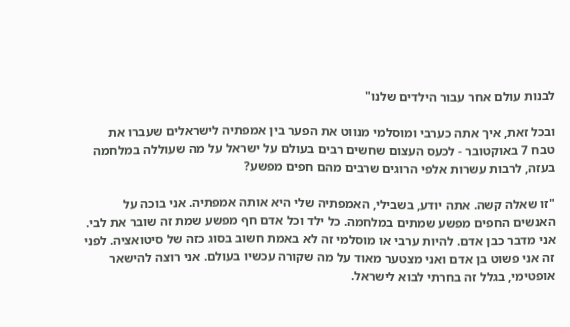לבנות עולם אחר עבור הילדים שלנו"

ובכל זאת, איך אתה כערבי ומוסלמי מנווט את הפער בין אמפתיה לישראלים שעברו את טבח 7 באוקטובר - לכעס העצום שחשים רבים בעולם על ישראל על מה שעוללה במלחמה בעזה, לרבות עשרות אלפי הרוגים שרבים מהם חפים מפשע?

"זו שאלה קשה. אתה יודע, בשבילי, האמפתיה שלי היא אותה אמפתיה. אני בוכה על האנשים החפים מפשע שמתים במלחמה. כל ילד וכל אדם חף מפשע שמת זה שובר את לבי. אני מדבר כבן אדם. להיות ערבי או מוסלמי זה לא באמת חשוב בסוג כזה של סיטואציה. לפני זה אני פשוט בן אדם ואני מצטער מאוד על מה שקורה עכשיו בעולם. אני רוצה להישאר אופטימי, בגלל זה בחרתי לבוא לישראל.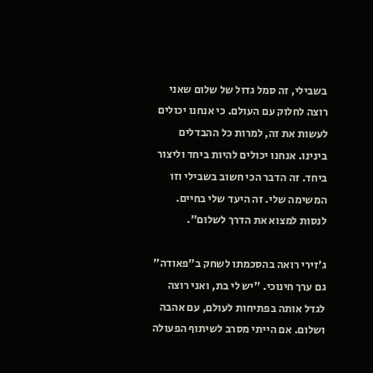בשבילי, זה סמל גדול של שלום שאני רוצה לחלוק עם העולם. כי אנחנו יכולים לעשות את זה, למרות כל ההבדלים בינינו. אנחנו יכולים להיות ביחד וליצור ביחד. זה הדבר הכי חשוב בשבילי וזו המשימה שלי. זה היעד שלי בחיים. לנסות למצוא את הדרך לשלום".

ג'זירי רואה בהסכמתו לשחק ב"פאודה" גם ערך חינוכי. "יש לי בת, ואני רוצה לגדל אותה בפתיחות לעולם, עם אהבה ושלום. אם הייתי מסרב לשיתוף הפעולה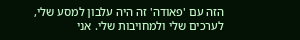הזה עם 'פאודה' זה היה עלבון למסע שלי, לערכים שלי ולמחויבות שלי. אני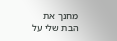מחנך את הבת שלי על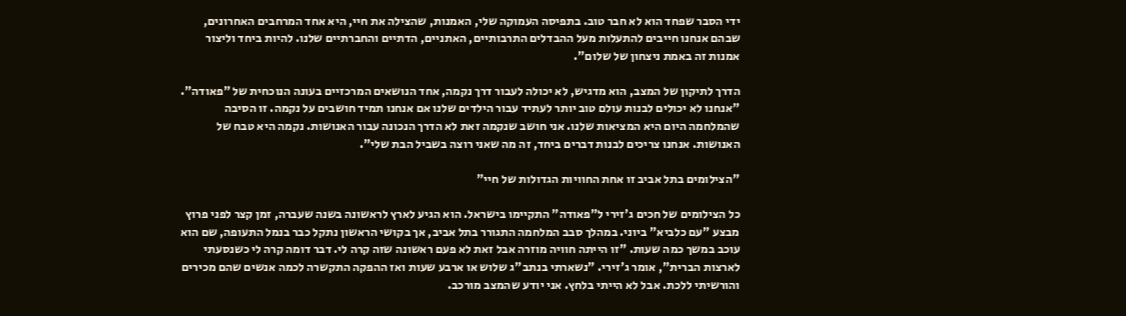ידי הסבר שפחד הוא לא חבר טוב. בתפיסה העמוקה שלי, האמנות, שהצילה את חיי, היא אחד המרחבים האחרונים, שבהם אנחנו חייבים להתעלות מעל ההבדלים התרבותיים, האתניים, הדתיים והחברתיים שלנו. להיות ביחד וליצור אמנות זה באמת ניצחון של שלום".

הדרך לתיקון של המצב, הוא מדגיש, לא יכולה לעבור דרך נקמה, אחד הנושאים המרכזיים בעונה הנוכחית של "פאודה". "אנחנו לא יכולים לבנות עולם טוב יותר לעתיד עבור הילדים שלנו אם אנחנו תמיד חושבים על נקמה. זו הסיבה שהמלחמה היום היא המציאות שלנו. אני חושב שנקמה זאת לא הדרך הנכונה עבור האנושות. נקמה היא טבח של האנושות. אנחנו צריכים לבנות דברים ביחד, זה מה שאני רוצה בשביל הבת שלי".

"הצילומים בתל אביב זו אחת החוויות הגדולות של חיי"

כל הצילומים של חכים ג'זירי ל"פאודה" התקיימו בישראל. הוא הגיע לארץ לראשונה בשנה שעברה, זמן קצר לפני פרוץ מבצע "עם כלביא" ביוני. במהלך סבב המלחמה התגורר בתל אביב, אך בקושי הראשון נתקל כבר בנמל התעופה, שם הוא עוכב במשך כמה שעות. "זו הייתה חוויה מוזרה אבל זאת לא פעם ראשונה שזה קרה לי. דבר דומה קרה לי כשנסעתי לארצות הברית", אומר ג'זירי. "נשארתי בנתב"ג שלוש או ארבע שעות ואז ההפקה התקשרה לכמה אנשים שהם מכירים והורשיתי ללכת. אבל לא הייתי בלחץ. אני יודע שהמצב מורכב.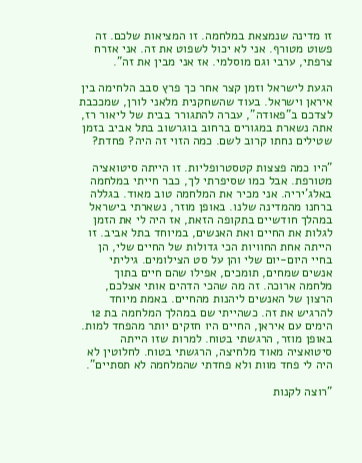זו מדינה שנמצאת במלחמה. זו המציאות שלכם. זה פשוט מטורף. אני לא יכול לשפוט את זה. אני אזרח צרפתי, ערבי וגם מוסלמי. אז אני מבין את זה".

הגעת לישראל וזמן קצר אחר כך פרץ סבב הלחימה בין איראן וישראל. בעוד שהשחקנית מלאני לורן, שמככבת לצדכם ב"פאודה", עברה להתגורר בבית של ליאור רז, אתה נשארת במגורים ברחוב בוגרשוב בתל אביב בזמן שטילים נחתו קרוב לשם. כמה הזוי זה היה? פחדת?

"היו כמה פצצות קטסטרופליות. זו הייתה סיטואציה מטורפת. אבל כמו שסיפרתי לך, כבר חייתי במלחמה באלג'יריה. אני מכיר את המלחמה טוב מאוד. בגללה ברחנו מהמדינה שלנו. באופן מוזר, נשארתי בישראל במהלך חודשיים בתקופה הזאת, אז היה לי את הזמן לגלות את החיים ואת האנשים, במיוחד בתל אביב. זו הייתה אחת החוויות הכי גדולות של החיים שלי, הן בחיי היום-יום שלי והן על סט הצילומים. גיליתי אנשים שמחים, תומכים, אפילו שהם חיים בתוך מלחמה ארוכה. זה מה שהכי הדהים אותי אצלכם, הרצון של האנשים ליהנות מהחיים. באמת מיוחד להרגיש את זה. כשהייתי שם במהלך המלחמה בת 12 הימים עם איראן, החיים היו חזקים יותר מהפחד למות. באופן מוזר, הרגשתי בטוח. למרות שזו הייתה סיטואציה מאוד מלחיצה, הרגשתי בטוח. לחלוטין לא היה לי פחד מוות ולא פחדתי שהמלחמה לא תסתיים".

"רוצה לקנות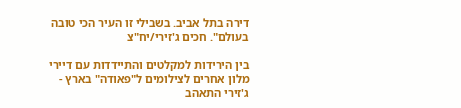דירה בתל אביב. בשבילי זו העיר הכי טובה בעולם". חכים ג'זירי/יח"צ

בין הירידות למקלטים והתיידדות עם דיירי מלון אחרים לצילומים ל"פאודה" בארץ - ג'זירי התאהב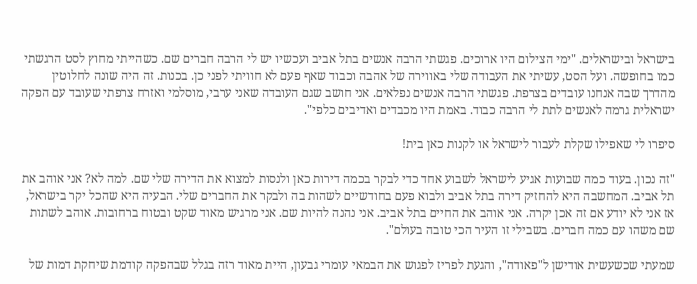בישראל ובישראלים. "ימי הצילום היו ארוכים. פגשתי הרבה אנשים בתל אביב ועכשיו יש לי הרבה חברים שם. כשהייתי מחוץ לסט הרגשתי כמו בחופשה. ועל הסט, עשיתי את העבודה שלי באווירה של אהבה וכבוד שאף פעם לא חוויתי לפני כן. בכנות. זה היה שונה לחלוטין מהדרך שבה אנחנו עובדים בצרפת. פגשתי הרבה אנשים נפלאים. אני חושב שגם העובדה שאני ערבי, מוסלמי ואזרח צרפתי שעובד עם הפקה ישראלית גרמה לאנשים לתת לי הרבה כבוד. באמת היו מכבדים ואדיבים כלפי".

סיפרו לי שאפילו שקלת לעבור לישראל או לקנות כאן בית!

"זה נכון. בעוד כמה שבועות אגיע לישראל לשבוע אחד כדי לבקר בכמה דירות כאן ולנסות למצוא את הדירה שלי שם. למה לא? אני אוהב את תל אביב. המחשבה היא להחזיק דירה בתל אביב ולבוא פעם בחודשיים לשהות בה ולבקר את החברים שלי. הבעיה היא שהכל יקר בישראל, אז אני לא יודע אם זה אכן יקרה. אני אוהב את החיים בתל אביב. אני נהנה להיות שם. אני מרגיש מאוד שקט ובטוח ברחובות. אוהב לשתות שם משהו עם כמה חברים. בשבילי זו העיר הכי טובה בעולם".

שמעתי שכשעשית אודישן ל"פאודה", והגעת לפריז לפגוש את הבמאי עומרי גבעון, היית מאוד רזה בגלל שבהפקה קודמת שיחקת דמות של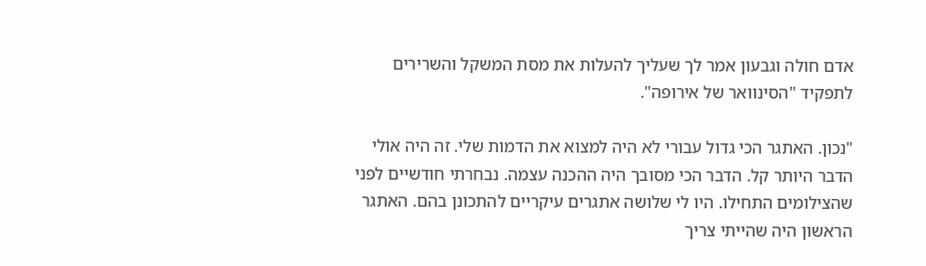אדם חולה וגבעון אמר לך שעליך להעלות את מסת המשקל והשרירים לתפקיד "הסינוואר של אירופה".

"נכון. האתגר הכי גדול עבורי לא היה למצוא את הדמות שלי. זה היה אולי הדבר היותר קל. הדבר הכי מסובך היה ההכנה עצמה. נבחרתי חודשיים לפני שהצילומים התחילו. היו לי שלושה אתגרים עיקריים להתכונן בהם. האתגר הראשון היה שהייתי צריך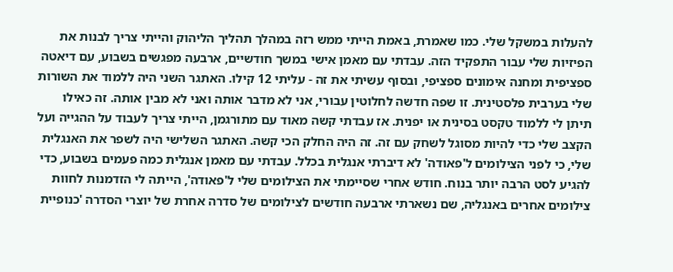להעלות במשקל שלי. כמו שאמרת, באמת הייתי ממש רזה במהלך תהליך הליהוק והייתי צריך לבנות את הפיזיות שלי עבור התפקיד הזה. עבדתי עם מאמן אישי במשך חודשיים, ארבעה מפגשים בשבוע, עם דיאטה ספציפית ומחנה אימונים ספציפי, ובסוף עשיתי את זה - עליתי 12 קילו. האתגר השני היה ללמוד את השורות שלי בערבית פלסטינית. זו שפה חדשה לחלוטין עבורי, אני לא מדבר אותה ואני לא מבין אותה. זה כאילו תיתן לי ללמוד טקסט בסינית או יפנית. אז עבדתי קשה מאוד עם מתורגמן, הייתי צריך לעבוד על ההגייה ועל הקצב שלי כדי להיות מסוגל לשחק עם זה. זה היה החלק הכי קשה. האתגר השלישי היה לשפר את האנגלית שלי, כי לפני הצילומים ל'פאודה' לא דיברתי אנגלית בכלל. עבדתי עם מאמן אנגלית כמה פעמים בשבוע, כדי להגיע לסט הרבה יותר בנוח. חודש אחרי שסיימתי את הצילומים שלי ל'פאודה', הייתה לי הזדמנות לחוות צילומים אחרים באנגליה, שם נשארתי ארבעה חודשים לצילומים של סדרה אחרת של יוצרי הסדרה 'כנופיית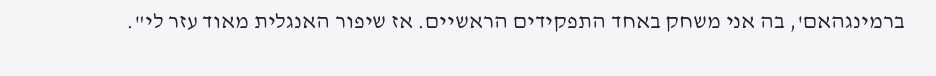ברמינגהאם', בה אני משחק באחד התפקידים הראשיים. אז שיפור האנגלית מאוד עזר לי".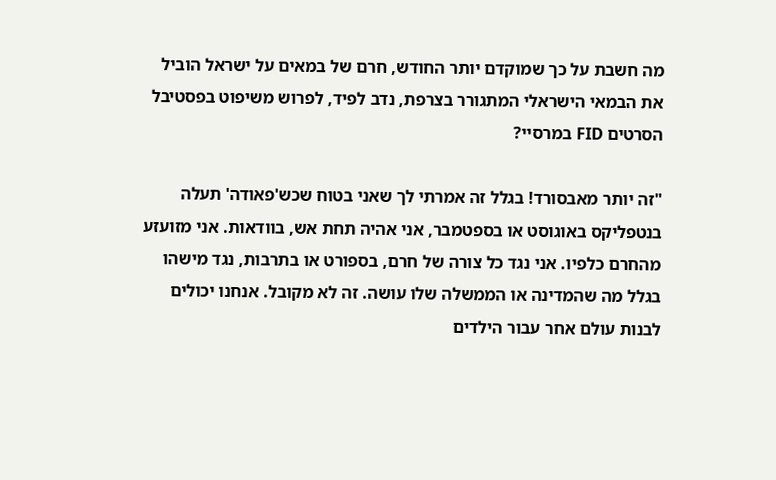מה חשבת על כך שמוקדם יותר החודש, חרם של במאים על ישראל הוביל את הבמאי הישראלי המתגורר בצרפת, נדב לפיד, לפרוש משיפוט בפסטיבל הסרטים FID במרסיי?

"זה יותר מאבסורד! בגלל זה אמרתי לך שאני בטוח שכש'פאודה' תעלה בנטפליקס באוגוסט או בספטמבר, אני אהיה תחת אש, בוודאות. אני מזועזע מהחרם כלפיו. אני נגד כל צורה של חרם, בספורט או בתרבות, נגד מישהו בגלל מה שהמדינה או הממשלה שלו עושה. זה לא מקובל. אנחנו יכולים לבנות עולם אחר עבור הילדים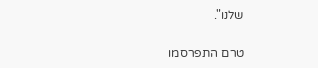שלנו".

טרם התפרסמו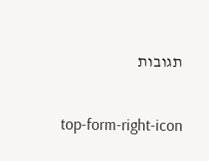תגובות

top-form-right-icon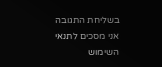בשליחת התגובה אני מסכים לתנאי השימוש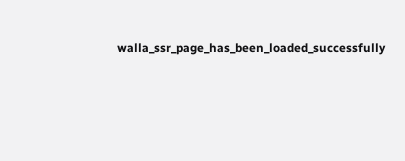walla_ssr_page_has_been_loaded_successfully